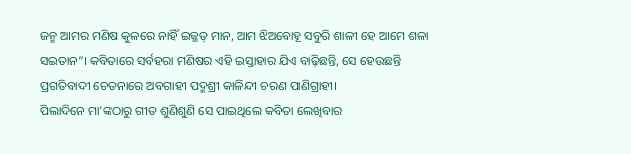ଜନ୍ମ ଆମର ମଣିଷ କୁଳରେ ନାହିଁ ଇଜ୍ଜତ୍ ମାନ, ଆମ ଝିଅବୋହୂ ସବୁରି ଶାଳୀ ହେ ଆମେ ଶଳା ସଇତାନ“। କବିତାରେ ସର୍ବହରା ମଣିଷର ଏହି ଇସ୍ତାହାର ଯିଏ ବାଢ଼ିଛନ୍ତି, ସେ ହେଉଛନ୍ତି ପ୍ରଗତିବାଦୀ ଚେତନାରେ ଅବଗାହୀ ପଦ୍ମଶ୍ରୀ କାଳିନ୍ଦୀ ଚରଣ ପାଣିଗ୍ରାହୀ।
ପିଲାଦିନେ ମା’ଙ୍କଠାରୁ ଗୀତ ଶୁଣିଶୁଣି ସେ ପାଇଥିଲେ କବିତା ଲେଖିବାର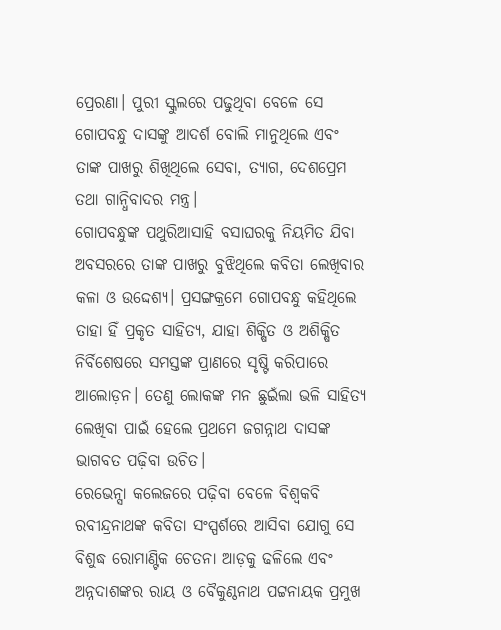ପ୍ରେରଣା। ପୁରୀ ସ୍କୁଲରେ ପଢୁଥିବା ବେଳେ ସେ ଗୋପବନ୍ଧୁ ଦାସଙ୍କୁ ଆଦର୍ଶ ବୋଲି ମାନୁଥିଲେ ଏବଂ ତାଙ୍କ ପାଖରୁ ଶିଖିଥିଲେ ସେବା, ତ୍ୟାଗ, ଦେଶପ୍ରେମ ତଥା ଗାନ୍ଧିବାଦର ମନ୍ତ୍ର।
ଗୋପବନ୍ଧୁଙ୍କ ପଥୁରିଆସାହି ବସାଘରକୁ ନିୟମିତ ଯିବା ଅବସରରେ ତାଙ୍କ ପାଖରୁ ବୁଝିଥିଲେ କବିତା ଲେଖିବାର କଳା ଓ ଉଦ୍ଦେଶ୍ୟ। ପ୍ରସଙ୍ଗକ୍ରମେ ଗୋପବନ୍ଧୁ କହିଥିଲେ ତାହା ହିଁ ପ୍ରକୃତ ସାହିତ୍ୟ, ଯାହା ଶିକ୍ଷିତ ଓ ଅଶିକ୍ଷିତ ନିର୍ବିଶେଷରେ ସମସ୍ତଙ୍କ ପ୍ରାଣରେ ସୃଷ୍ଟି କରିପାରେ ଆଲୋଡ଼ନ। ତେଣୁ ଲୋକଙ୍କ ମନ ଛୁଇଁଲା ଭଳି ସାହିତ୍ୟ ଲେଖିବା ପାଇଁ ହେଲେ ପ୍ରଥମେ ଜଗନ୍ନାଥ ଦାସଙ୍କ ଭାଗବତ ପଢ଼ିବା ଉଚିତ।
ରେଭେନ୍ସା କଲେଜରେ ପଢ଼ିବା ବେଳେ ବିଶ୍ବକବି ରବୀନ୍ଦ୍ରନାଥଙ୍କ କବିତା ସଂସ୍ପର୍ଶରେ ଆସିବା ଯୋଗୁ ସେ ବିଶୁଦ୍ଧ ରୋମାଣ୍ଟିକ ଚେତନା ଆଡ଼କୁ ଢଳିଲେ ଏବଂ ଅନ୍ନଦାଶଙ୍କର ରାୟ ଓ ବୈକୁଣ୍ଠନାଥ ପଟ୍ଟନାୟକ ପ୍ରମୁଖ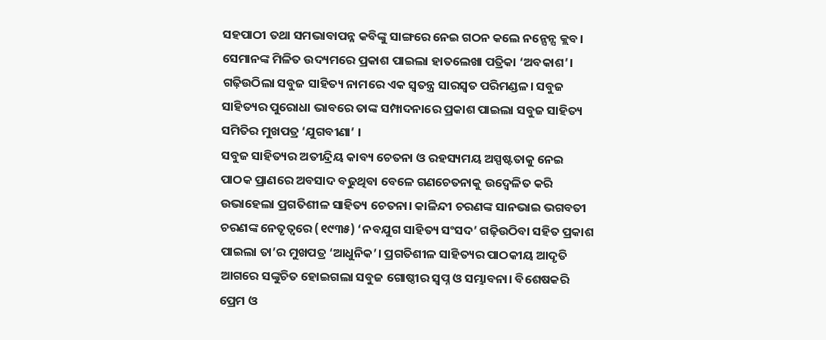ସହପାଠୀ ତଥା ସମଭାବାପନ୍ନ କବିଙ୍କୁ ସାଙ୍ଗରେ ନେଇ ଗଠନ କଲେ ନନ୍ସେନ୍ସ କ୍ଲବ। ସେମାନଙ୍କ ମିଳିତ ଉଦ୍ୟମରେ ପ୍ରକାଶ ପାଇଲା ହାତଲେଖା ପତ୍ରିକା ‘ଅବକାଶ’। ଗଢ଼ିଉଠିଲା ସବୁଜ ସାହିତ୍ୟ ନାମରେ ଏକ ସ୍ବତନ୍ତ୍ର ସାରସ୍ବତ ପରିମଣ୍ଡଳ। ସବୁଜ ସାହିତ୍ୟର ପୁରୋଧା ଭାବରେ ତାଙ୍କ ସମ୍ପାଦନାରେ ପ୍ରକାଶ ପାଇଲା ସବୁଜ ସାହିତ୍ୟ ସମିତିର ମୁଖପତ୍ର ‘ଯୁଗବୀଣା’ ।
ସବୁଜ ସାହିତ୍ୟର ଅତୀନ୍ଦ୍ରିୟ କାବ୍ୟ ଚେତନା ଓ ରହସ୍ୟମୟ ଅସ୍ପଷ୍ଟତାକୁ ନେଇ ପାଠକ ପ୍ରାଣରେ ଅବସାଦ ବଢୁଥିବା ବେଳେ ଗଣଚେତନାକୁ ଉଦ୍ବେଳିତ କରି ଉଭାହେଲା ପ୍ରଗତିଶୀଳ ସାହିତ୍ୟ ଚେତନା। କାଳିନ୍ଦୀ ଚରଣଙ୍କ ସାନଭାଇ ଭଗବତୀ ଚରଣଙ୍କ ନେତୃତ୍ୱରେ (୧୯୩୫) ‘ନବଯୁଗ ସାହିତ୍ୟ ସଂସଦ’ ଗଢ଼ିଉଠିବା ସହିତ ପ୍ରକାଶ ପାଇଲା ତା’ର ମୁଖପତ୍ର ‘ଆଧୁନିକ’। ପ୍ରଗତିଶୀଳ ସାହିତ୍ୟର ପାଠକୀୟ ଆଦୃତି ଆଗରେ ସଙ୍କୁଚିତ ହୋଇଗଲା ସବୁଜ ଗୋଷ୍ଠୀର ସ୍ବପ୍ନ ଓ ସମ୍ଭାବନା। ବିଶେଷକରି ପ୍ରେମ ଓ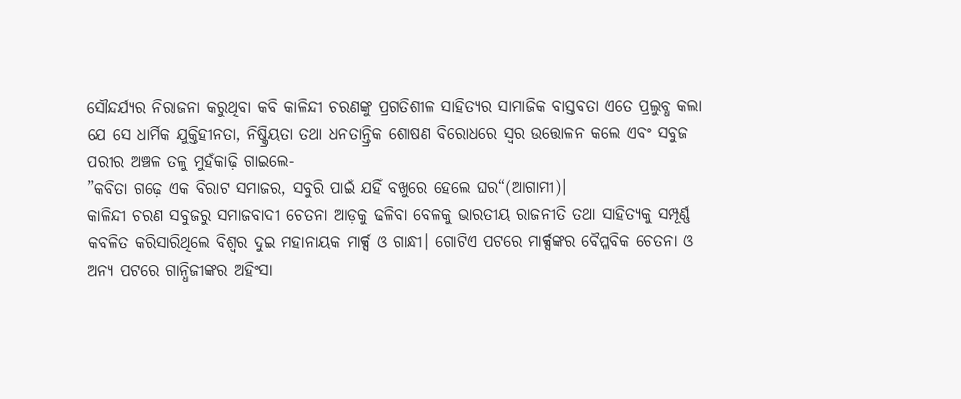ସୌନ୍ଦର୍ଯ୍ୟର ନିରାଜନା କରୁଥିବା କବି କାଳିନ୍ଦୀ ଚରଣଙ୍କୁ ପ୍ରଗତିଶୀଳ ସାହିତ୍ୟର ସାମାଜିକ ବାସ୍ତବତା ଏତେ ପ୍ରଲୁବ୍ଧ କଲା ଯେ ସେ ଧାର୍ମିକ ଯୁକ୍ତିହୀନତା, ନିଷ୍କ୍ରିୟତା ତଥା ଧନତାନ୍ତ୍ରିକ ଶୋଷଣ ବିରୋଧରେ ସ୍ବର ଉତ୍ତୋଳନ କଲେ ଏବଂ ସବୁଜ ପରୀର ଅଞ୍ଚଳ ତଳୁ ମୁହଁକାଢ଼ି ଗାଇଲେ-
”କବିତା ଗଢ଼େ ଏକ ବିରାଟ ସମାଜର, ସବୁରି ପାଇଁ ଯହିଁ ବଖୁରେ ହେଲେ ଘର“(ଆଗାମୀ)।
କାଳିନ୍ଦୀ ଚରଣ ସବୁଜରୁ ସମାଜବାଦୀ ଚେତନା ଆଡ଼କୁ ଢଳିବା ବେଳକୁ ଭାରତୀୟ ରାଜନୀତି ତଥା ସାହିତ୍ୟକୁ ସମ୍ପୂର୍ଣ୍ଣ କବଳିତ କରିସାରିଥିଲେ ବିଶ୍ବର ଦୁଇ ମହାନାୟକ ମାର୍କ୍ସ ଓ ଗାନ୍ଧୀ। ଗୋଟିଏ ପଟରେ ମାର୍କ୍ସଙ୍କର ବୈପ୍ଳବିକ ଚେତନା ଓ ଅନ୍ୟ ପଟରେ ଗାନ୍ଧିଜୀଙ୍କର ଅହିଂସା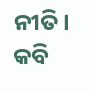ନୀତି। କବି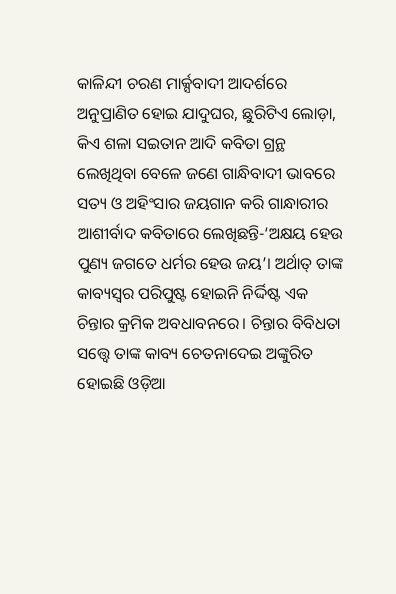କାଳିନ୍ଦୀ ଚରଣ ମାର୍କ୍ସବାଦୀ ଆଦର୍ଶରେ ଅନୁପ୍ରାଣିତ ହୋଇ ଯାଦୁଘର, ଛୁରିଟିଏ ଲୋଡ଼ା, କିଏ ଶଳା ସଇତାନ ଆଦି କବିତା ଗ୍ରନ୍ଥ ଲେଖିଥିବା ବେଳେ ଜଣେ ଗାନ୍ଧିବାଦୀ ଭାବରେ ସତ୍ୟ ଓ ଅହିଂସାର ଜୟଗାନ କରି ଗାନ୍ଧାରୀର ଆଶୀର୍ବାଦ କବିତାରେ ଲେଖିଛନ୍ତି-‘ଅକ୍ଷୟ ହେଉ ପୁଣ୍ୟ ଜଗତେ ଧର୍ମର ହେଉ ଜୟ’। ଅର୍ଥାତ୍ ତାଙ୍କ କାବ୍ୟସ୍ବର ପରିପୁଷ୍ଟ ହୋଇନି ନିର୍ଦ୍ଦିଷ୍ଟ ଏକ ଚିନ୍ତାର କ୍ରମିକ ଅବଧାବନରେ। ଚିନ୍ତାର ବିବିଧତା ସତ୍ତ୍ବେ ତାଙ୍କ କାବ୍ୟ ଚେତନାଦେଇ ଅଙ୍କୁରିତ ହୋଇଛି ଓଡ଼ିଆ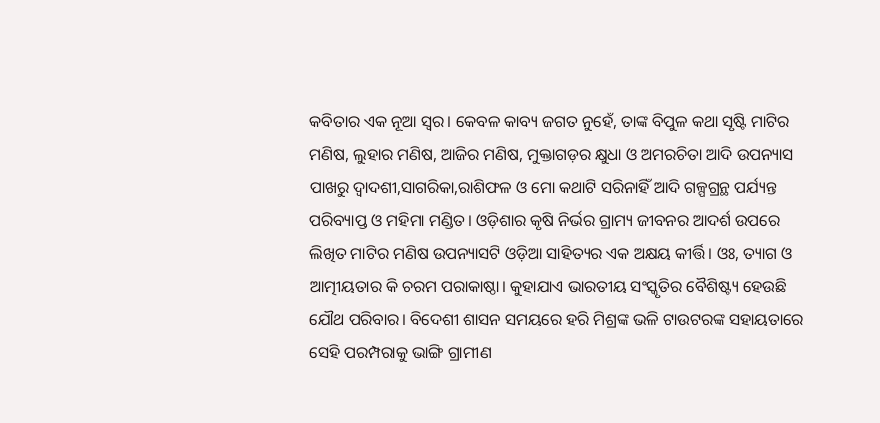କବିତାର ଏକ ନୂଆ ସ୍ବର। କେବଳ କାବ୍ୟ ଜଗତ ନୁହେଁ, ତାଙ୍କ ବିପୁଳ କଥା ସୃଷ୍ଟି ମାଟିର ମଣିଷ, ଲୁହାର ମଣିଷ, ଆଜିର ମଣିଷ, ମୁକ୍ତାଗଡ଼ର କ୍ଷୁଧା ଓ ଅମରଚିତା ଆଦି ଉପନ୍ୟାସ ପାଖରୁ ଦ୍ବାଦଶୀ,ସାଗରିକା,ରାଶିଫଳ ଓ ମୋ କଥାଟି ସରିନାହିଁ ଆଦି ଗଳ୍ପଗ୍ରନ୍ଥ ପର୍ଯ୍ୟନ୍ତ ପରିବ୍ୟାପ୍ତ ଓ ମହିମା ମଣ୍ଡିତ। ଓଡ଼ିଶାର କୃଷି ନିର୍ଭର ଗ୍ରାମ୍ୟ ଜୀବନର ଆଦର୍ଶ ଉପରେ ଲିଖିତ ମାଟିର ମଣିଷ ଉପନ୍ୟାସଟି ଓଡ଼ିଆ ସାହିତ୍ୟର ଏକ ଅକ୍ଷୟ କୀର୍ତ୍ତି। ଓଃ, ତ୍ୟାଗ ଓ ଆତ୍ମୀୟତାର କି ଚରମ ପରାକାଷ୍ଠା। କୁହାଯାଏ ଭାରତୀୟ ସଂସ୍କୃତିର ବୈଶିଷ୍ଟ୍ୟ ହେଉଛି ଯୌଥ ପରିବାର। ବିଦେଶୀ ଶାସନ ସମୟରେ ହରି ମିଶ୍ରଙ୍କ ଭଳି ଟାଉଟରଙ୍କ ସହାୟତାରେ ସେହି ପରମ୍ପରାକୁ ଭାଙ୍ଗି ଗ୍ରାମୀଣ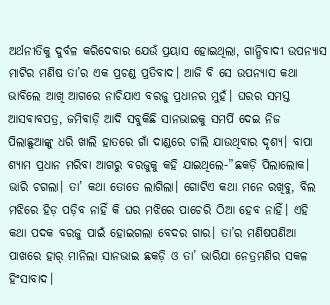ଅର୍ଥନୀତିକୁ ଦୁର୍ବଳ କରିଦେବାର ଯେଉଁ ପ୍ରୟାସ ହୋଇଥିଲା, ଗାନ୍ଧିବାଦୀ ଉପନ୍ୟାସ ମାଟିର ମଣିଷ ତା’ର ଏକ ପ୍ରଚଣ୍ଡ ପ୍ରତିବାଦ। ଆଜି ବି ସେ ଉପନ୍ୟାସ କଥା ଭାବିଲେ ଆଖି ଆଗରେ ନାଚିଯାଏ ବରଜୁ ପ୍ରଧାନର ମୁହଁ। ଘରର ସମସ୍ତ ଆସବାବପତ୍ର, ଜମିବାଡ଼ି ଆଦି ସବୁକିଛି ସାନଭାଇକୁ ସମର୍ପି ଦେଇ ନିଜ ପିଲାଛୁଆଙ୍କୁ ଧରି ଖାଲି ହାତରେ ଗାଁ ଦାଣ୍ଡରେ ଚାଲି ଯାଉଥିବାର ଦୃଶ୍ୟ। ବାପା ଶ୍ୟାମ ପ୍ରଧାନ ମରିବା ଆଗରୁ ବରଜୁକୁ କହି ଯାଇଥିଲେ-”ଛକଡ଼ି ପିଲାଲୋକ। ଭାରି ଚଗଲା। ତା’ କଥା ତୋତେ ଲାଗିଲା। ଗୋଟିଏ କଥା ମନେ ରଖିବୁ, ବିଲ ମଝିରେ ହିଡ଼ ପଡ଼ିବ ନାହିଁ କି ଘର ମଝିରେ ପାଚେରି ଠିଆ ହେବ ନାହିଁ। ଏହି କଥା ପଦକ ବରଜୁ ପାଇଁ ହୋଇଗଲା ବେଦର ଗାର। ତା’ର ମଣିଷପଣିଆ ପାଖରେ ହାର୍ ମାନିଲା ସାନଭାଇ ଛକଡ଼ି ଓ ତା’ ଭାରିଯା ନେତ୍ରମଣିର ସକଳ ହିଂସାବାଦ।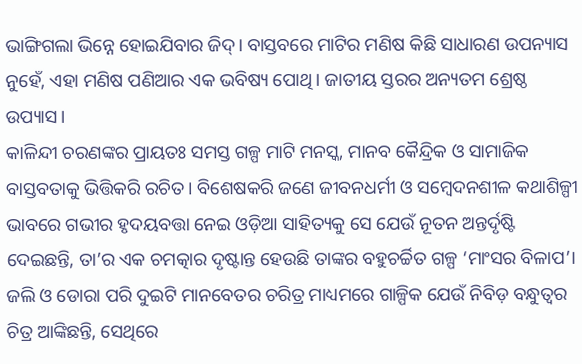ଭାଙ୍ଗିଗଲା ଭିନ୍ନେ ହୋଇଯିବାର ଜିଦ୍। ବାସ୍ତବରେ ମାଟିର ମଣିଷ କିଛି ସାଧାରଣ ଉପନ୍ୟାସ ନୁହେଁ, ଏହା ମଣିଷ ପଣିଆର ଏକ ଭବିଷ୍ୟ ପୋଥି। ଜାତୀୟ ସ୍ତରର ଅନ୍ୟତମ ଶ୍ରେଷ୍ଠ ଉପ୍ୟାସ।
କାଳିନ୍ଦୀ ଚରଣଙ୍କର ପ୍ରାୟତଃ ସମସ୍ତ ଗଳ୍ପ ମାଟି ମନସ୍କ, ମାନବ କୈନ୍ଦ୍ରିକ ଓ ସାମାଜିକ ବାସ୍ତବତାକୁ ଭିତ୍ତିକରି ରଚିତ। ବିଶେଷକରି ଜଣେ ଜୀବନଧର୍ମୀ ଓ ସମ୍ବେଦନଶୀଳ କଥାଶିଳ୍ପୀ ଭାବରେ ଗଭୀର ହୃଦୟବତ୍ତା ନେଇ ଓଡ଼ିଆ ସାହିତ୍ୟକୁ ସେ ଯେଉଁ ନୂତନ ଅନ୍ତର୍ଦୃଷ୍ଟି ଦେଇଛନ୍ତି, ତା’ର ଏକ ଚମତ୍କାର ଦୃଷ୍ଟାନ୍ତ ହେଉଛି ତାଙ୍କର ବହୁଚର୍ଚ୍ଚିତ ଗଳ୍ପ ‘ମାଂସର ବିଳାପ’। ଜଲି ଓ ଡୋରା ପରି ଦୁଇଟି ମାନବେତର ଚରିତ୍ର ମାଧ୍ୟମରେ ଗାଳ୍ପିକ ଯେଉଁ ନିବିଡ଼ ବନ୍ଧୁତ୍ୱର ଚିତ୍ର ଆଙ୍କିଛନ୍ତି, ସେଥିରେ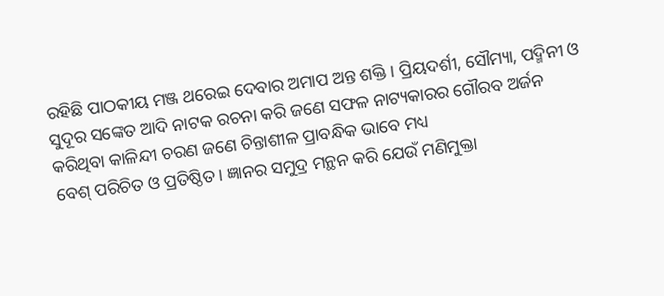ରହିଛି ପାଠକୀୟ ମଞ୍ଜ ଥରେଇ ଦେବାର ଅମାପ ଅନ୍ତ ଶକ୍ତି। ପ୍ରିୟଦର୍ଶୀ, ସୌମ୍ୟା, ପଦ୍ମିନୀ ଓ ସୁଦୂର ସଙ୍କେତ ଆଦି ନାଟକ ରଚନା କରି ଜଣେ ସଫଳ ନାଟ୍ୟକାରର ଗୌରବ ଅର୍ଜନ କରିଥିବା କାଳିନ୍ଦୀ ଚରଣ ଜଣେ ଚିନ୍ତାଶୀଳ ପ୍ରାବନ୍ଧିକ ଭାବେ ମଧ୍ୟ
ବେଶ୍ ପରିଚିତ ଓ ପ୍ରତିଷ୍ଠିତ। ଜ୍ଞାନର ସମୁଦ୍ର ମନ୍ଥନ କରି ଯେଉଁ ମଣିମୁକ୍ତା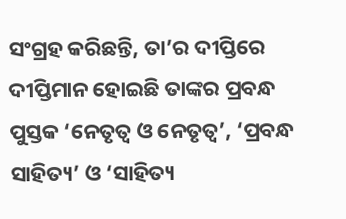ସଂଗ୍ରହ କରିଛନ୍ତି, ତା’ର ଦୀପ୍ତିରେ ଦୀପ୍ତିମାନ ହୋଇଛି ତାଙ୍କର ପ୍ରବନ୍ଧ ପୁସ୍ତକ ‘ନେତୃତ୍ୱ ଓ ନେତୃତ୍ୱ’, ‘ପ୍ରବନ୍ଧ ସାହିତ୍ୟ’ ଓ ‘ସାହିତ୍ୟ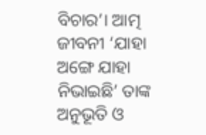ବିଚାର’। ଆତ୍ମ ଜୀବନୀ ‘ଯାହା ଅଙ୍ଗେ ଯାହା ନିଭାଇଛି’ ତାଙ୍କ ଅନୁଭୂତି ଓ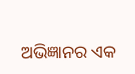ଅଭିଜ୍ଞାନର ଏକ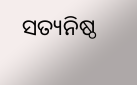ସତ୍ୟନିଷ୍ଠ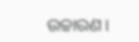ଉଚ୍ଚାରଣ।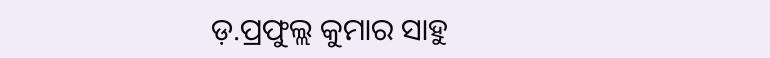ଡ଼.ପ୍ରଫୁଲ୍ଲ କୁମାର ସାହୁ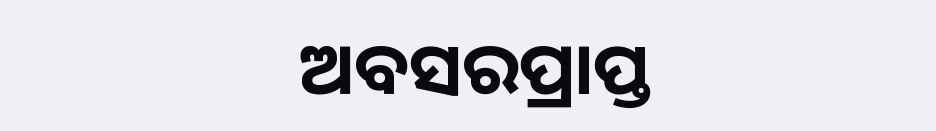ଅବସରପ୍ରାପ୍ତ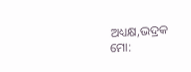ଅଧ୍ୟକ୍ଷ,ଭଦ୍ରକ
ମୋ: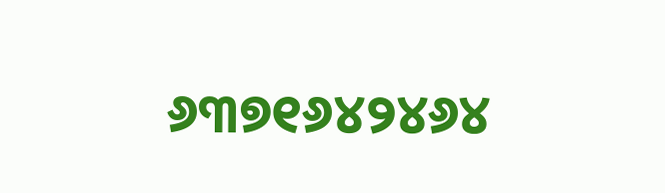୬୩୭୧୬୪୨୪୬୪